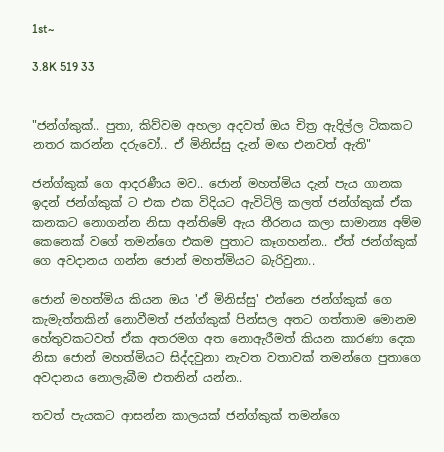1st~

3.8K 519 33


"ජන්ග්කුක්.. පුතා, කිව්වම අහලා අදවත් ඔය චිත්‍ර ඇදිල්ල ටිකකට නතර කරන්න දරුවෝ.. ඒ මිනිස්සු දැන් මඟ එනවත් ඇති"

ජන්ග්කුක් ගෙ ආදරණීය මව.. ජොන් මහත්මිය දැන් පැය ගානක ඉදන් ජන්ග්කුක් ට එක එක විදියට ඇවිටිලි කලත් ජන්ග්කුක් ඒක කනකට නොගන්න නිසා අන්තිමේ ඇය තීරනය කලා සාමාන්‍ය අම්ම කෙනෙක් වගේ තමන්ගෙ එකම පුතාට කෑගහන්න.. ඒත් ජන්ග්කුක් ගෙ අවදානය ගන්න ජොන් මහත්මියට බැරිවුනා..

ජොන් මහත්මිය කියන ඔය 'ඒ මිනිස්සු' එන්නෙ ජන්ග්කුක් ගෙ කැමැත්තකින් නොවීමත් ජන්ග්කුක් පින්සල අතට ගත්තාම මොනම හේතුවකටවත් ඒක අතරමග අත නොඇරීමත් කියන කාරණා දෙක නිසා ජොන් මහත්මියට සිද්දවුනා නැවත වතාවක් තමන්ගෙ පුතාගෙ අවදානය නොලැබීම එතනින් යන්න..

තවත් පැයකට ආසන්න කාලයක් ජන්ග්කුක් තමන්ගෙ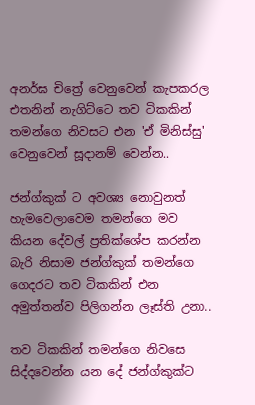අනර්ඝ චිත්‍රේ වෙනුවෙන් කැපකරල එතනින් නැගිට්ටෙ තව ටිකකින් තමන්ගෙ නිවසට එන 'ඒ මිනිස්සු' වෙනුවෙන් සූදානම් වෙන්න..

ජන්ග්කුක් ට අවශ්‍ය නොවුනත් හැමවෙලාවෙම තමන්ගෙ මව කියන දේවල් ප්‍රතික්ශේප කරන්න බැරි නිසාම ජන්ග්කුක් තමන්ගෙ ගෙදරට තව ටිකකින් එන අමුත්තන්ව පිලිගන්න ලෑස්ති උනා..

තව ටිකකින් තමන්ගෙ නිවසෙ සිද්දවෙන්න යන දේ ජන්ග්කුක්ට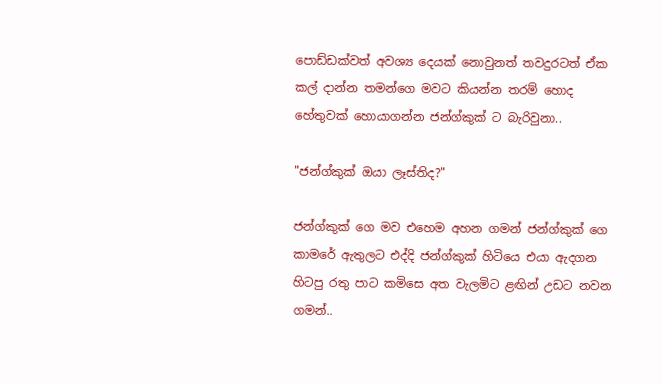පොඩ්ඩක්වත් අවශ්‍ය දෙයක් නොවුනත් තවදුරටත් ඒක කල් දාන්න තමන්ගෙ මවට කියන්න තරම් හොද හේතුවක් හොයාගන්න ජන්ග්කුක් ට බැරිවුනා..

"ජන්ග්කුක් ඔයා ලෑස්තිද?"

ජන්ග්කුක් ගෙ මව එහෙම අහන ගමන් ජන්ග්කුක් ගෙ කාමරේ ඇතුලට එද්දි ජන්ග්කුක් හිටියෙ එයා ඇදගන හිටපු රතු පාට කමිසෙ අත වැලමිට ළඟින් උඩට නවන ගමන්..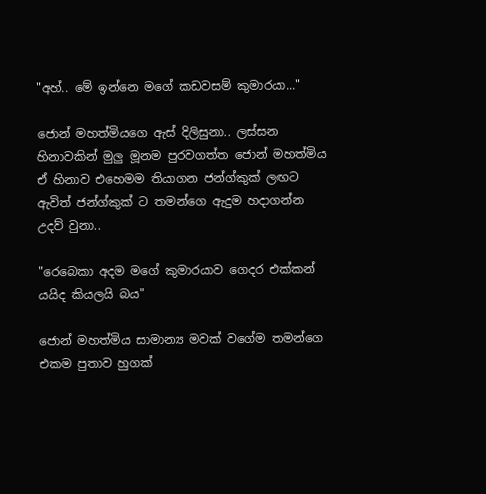"අහ්.. මේ ඉන්නෙ මගේ කඩවසම් කුමාරයා..."

ජොන් මහත්මියගෙ ඇස් දිලිසුනා.. ලස්සන හිනාවකින් මුලු මූනම පුරවගත්ත ජොන් මහත්මිය ඒ හිනාව එහෙමම තියාගන ජන්ග්කුක් ලඟට ඇවිත් ජන්ග්කුක් ට තමන්ගෙ ඇදුම හදාගන්න උදව් වුනා..

"රෙබෙකා අදම මගේ කුමාරයාව ගෙදර එක්කන් යයිද කියලයි බය"

ජොන් මහත්මිය සාමාන්‍ය මවක් වගේම තමන්ගෙ එකම පුතාව හුගක්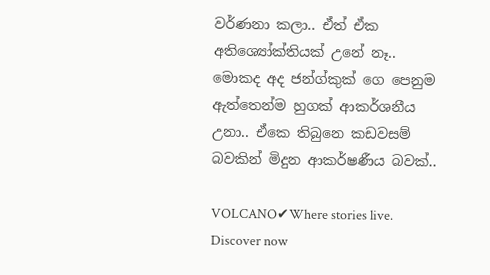වර්ණනා කලා.. ඒත් ඒක අතිශ්‍යෝක්තියක් උනේ නෑ.. මොකද අද ජන්ග්කුක් ගෙ පෙනුම ඇත්තෙන්ම හුගක් ආකර්ශනීය උනා.. ඒකෙ තිබුනෙ කඩවසම් බවකින් මිදුන ආකර්ෂණීය බවක්..

VOLCANO✔Where stories live. Discover now